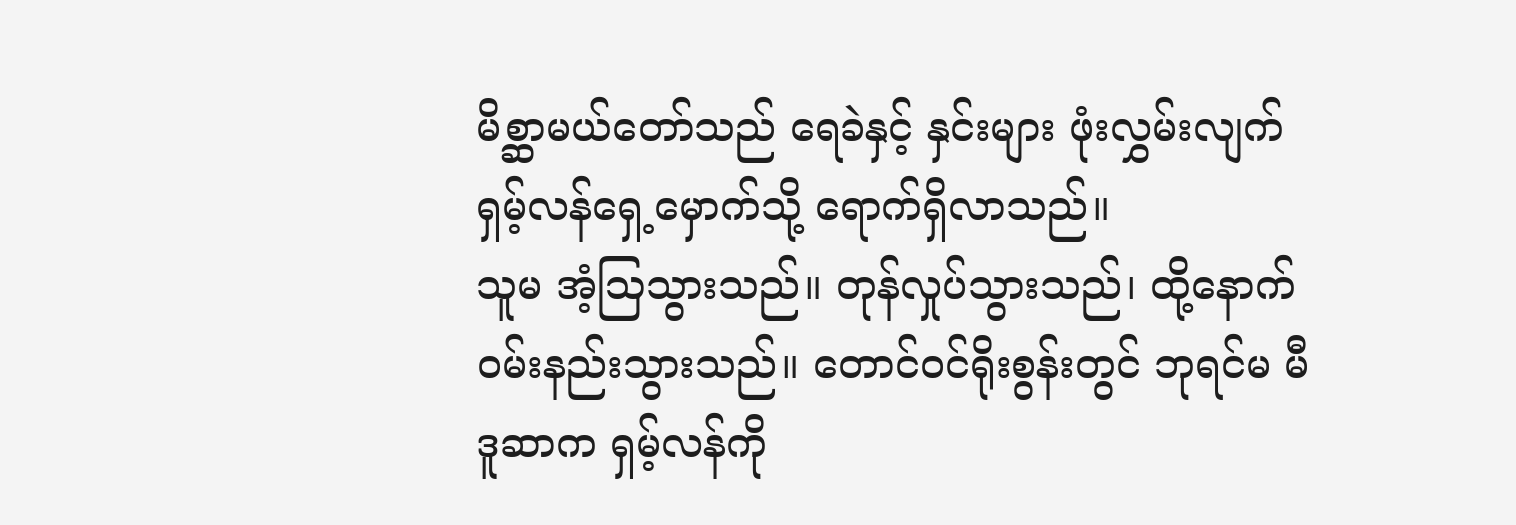မိစ္ဆာမယ်တော်သည် ရေခဲနှင့် နှင်းများ ဖုံးလွှမ်းလျက် ရှမ့်လန်ရှေ့မှောက်သို့ ရောက်ရှိလာသည်။
သူမ အံ့ဩသွားသည်။ တုန်လှုပ်သွားသည်၊ ထို့နောက် ဝမ်းနည်းသွားသည်။ တောင်ဝင်ရိုးစွန်းတွင် ဘုရင်မ မီဒူဆာက ရှမ့်လန်ကို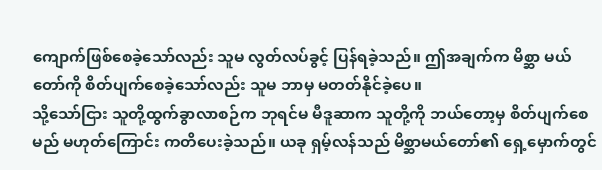ကျောက်ဖြစ်စေခဲ့သော်လည်း သူမ လွတ်လပ်ခွင့် ပြန်ရခဲ့သည်။ ဤအချက်က မိစ္ဆာ မယ်တော်ကို စိတ်ပျက်စေခဲ့သော်လည်း သူမ ဘာမှ မတတ်နိုင်ခဲ့ပေ။
သို့သော်ငြား သူတို့ထွက်ခွာလာစဉ်က ဘုရင်မ မီဒူဆာက သူတို့ကို ဘယ်တော့မှ စိတ်ပျက်စေမည် မဟုတ်ကြောင်း ကတိပေးခဲ့သည်။ ယခု ရှမ့်လန်သည် မိစ္ဆာမယ်တော်၏ ရှေ့မှောက်တွင်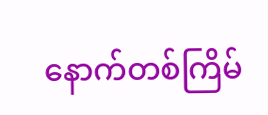နောက်တစ်ကြိမ်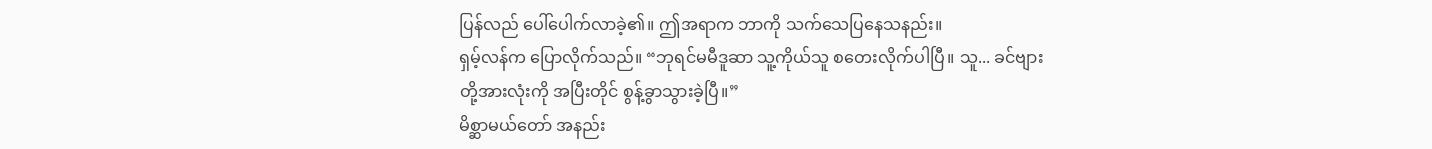ပြန်လည် ပေါ်ပေါက်လာခဲ့၏။ ဤအရာက ဘာကို သက်သေပြနေသနည်း။
ရှမ့်လန်က ပြောလိုက်သည်။ “ဘုရင်မမီဒူဆာ သူ့ကိုယ်သူ စတေးလိုက်ပါပြီ။ သူ... ခင်ဗျားတို့အားလုံးကို အပြီးတိုင် စွန့်ခွာသွားခဲ့ပြီ။”
မိစ္ဆာမယ်တော် အနည်း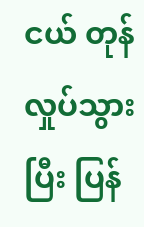ငယ် တုန်လှုပ်သွားပြီး ပြန်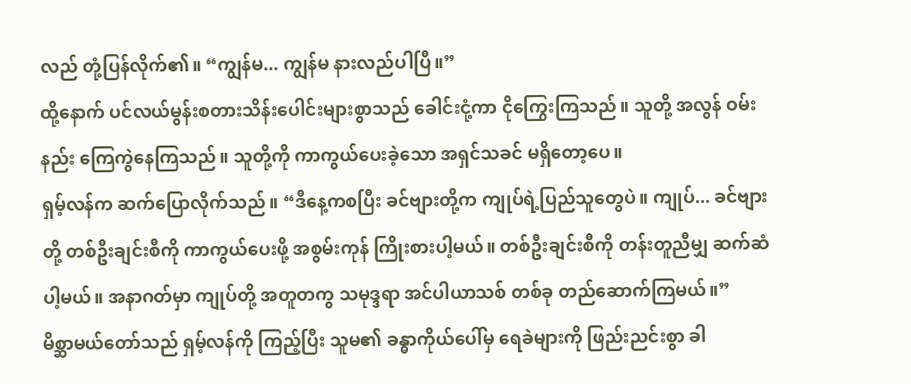လည် တုံ့ပြန်လိုက်၏။ “ကျွန်မ... ကျွန်မ နားလည်ပါပြီ။”
ထို့နောက် ပင်လယ်မွန်းစတားသိန်းပေါင်းများစွာသည် ခေါင်းငုံ့ကာ ငိုကြွေးကြသည်။ သူတို့ အလွန် ဝမ်းနည်း ကြေကွဲနေကြသည်။ သူတို့ကို ကာကွယ်ပေးခဲ့သော အရှင်သခင် မရှိတော့ပေ။
ရှမ့်လန်က ဆက်ပြောလိုက်သည်။ “ဒီနေ့ကစပြီး ခင်ဗျားတို့က ကျုပ်ရဲ့ပြည်သူတွေပဲ။ ကျုပ်... ခင်ဗျားတို့ တစ်ဦးချင်းစီကို ကာကွယ်ပေးဖို့ အစွမ်းကုန် ကြိုးစားပါ့မယ်။ တစ်ဦးချင်းစီကို တန်းတူညီမျှ ဆက်ဆံပါ့မယ်။ အနာဂတ်မှာ ကျုပ်တို့ အတူတကွ သမုဒ္ဒရာ အင်ပါယာသစ် တစ်ခု တည်ဆောက်ကြမယ်။”
မိစ္ဆာမယ်တော်သည် ရှမ့်လန်ကို ကြည့်ပြီး သူမ၏ ခန္ဓာကိုယ်ပေါ်မှ ရေခဲများကို ဖြည်းညင်းစွာ ခါ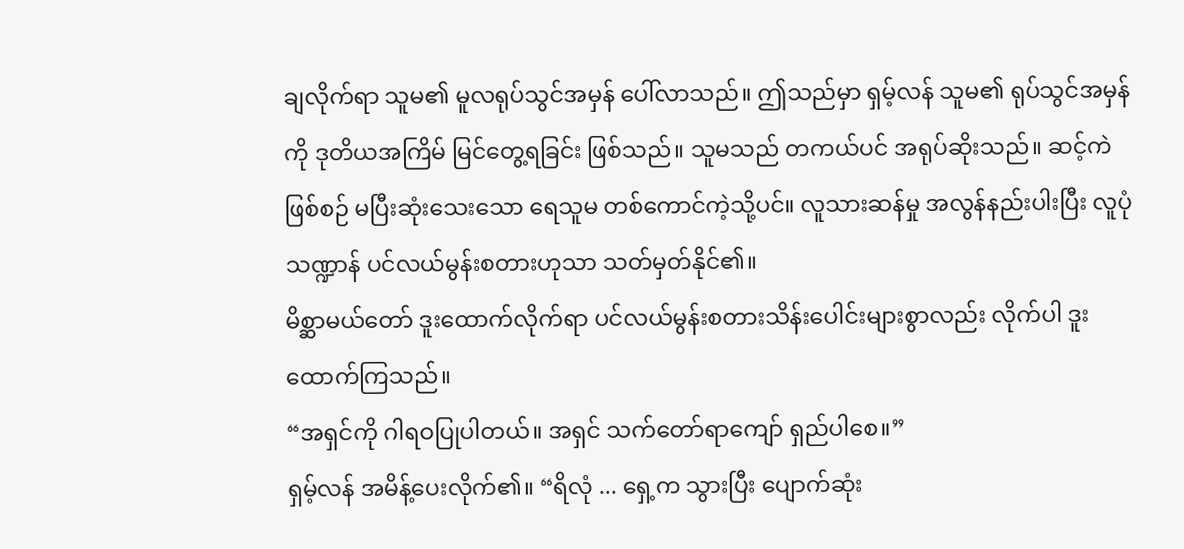ချလိုက်ရာ သူမ၏ မူလရုပ်သွင်အမှန် ပေါ်လာသည်။ ဤသည်မှာ ရှမ့်လန် သူမ၏ ရုပ်သွင်အမှန်ကို ဒုတိယအကြိမ် မြင်တွေ့ရခြင်း ဖြစ်သည်။ သူမသည် တကယ်ပင် အရုပ်ဆိုးသည်။ ဆင့်ကဲဖြစ်စဉ် မပြီးဆုံးသေးသော ရေသူမ တစ်ကောင်ကဲ့သို့ပင်။ လူသားဆန်မှု အလွန်နည်းပါးပြီး လူပုံသဏ္ဍာန် ပင်လယ်မွန်းစတားဟုသာ သတ်မှတ်နိုင်၏။
မိစ္ဆာမယ်တော် ဒူးထောက်လိုက်ရာ ပင်လယ်မွန်းစတားသိန်းပေါင်းများစွာလည်း လိုက်ပါ ဒူးထောက်ကြသည်။
“အရှင်ကို ဂါရဝပြုပါတယ်။ အရှင် သက်တော်ရာကျော် ရှည်ပါစေ။”
ရှမ့်လန် အမိန့်ပေးလိုက်၏။ “ရိလုံ ... ရှေ့က သွားပြီး ပျောက်ဆုံး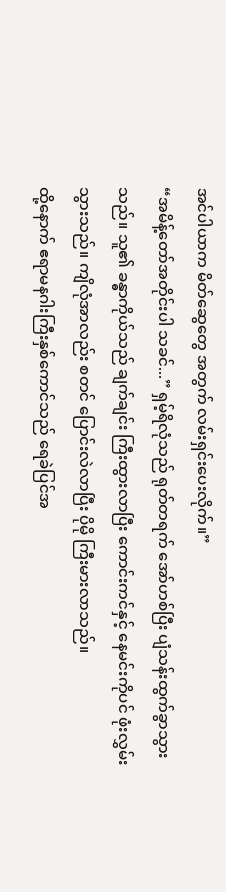အင်ပါယာက မိတ်ဆွေတွေ အတွက် လမ်းရှင်းပေးလိုက်။”
“အမိန့်တော်အတိုင်းပါ သခင်...” ရှမ့်ရိလုံသည် ရုတ်တရက် အော်ဟစ်ပြီး ပျံသန်းထွက်ခွာသွားသည်။ သူ၏ ခန္ဓာကိုယ်သည် ချက်ချင်း ကြီးထွားလာပြီး ကောင်းကင်နှင့် နေမင်းကိုပင် ဖုံးလွှမ်းသွားသည်။ ကျိလုံအာလည်း စတင် ပြောင်းလဲလာပြီး ပိုမို ကြီးမားလာသည်။
ထို့နောက် ဧရာမနဂါးကြီးနှစ်ကောင်သည် ရေခဲပြင်အ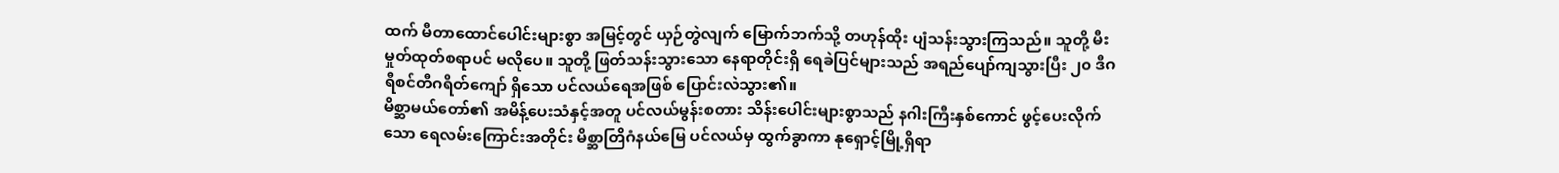ထက် မီတာထောင်ပေါင်းများစွာ အမြင့်တွင် ယှဉ်တွဲလျက် မြောက်ဘက်သို့ တဟုန်ထိုး ပျံသန်းသွားကြသည်။ သူတို့ မီးမှုတ်ထုတ်စရာပင် မလိုပေ။ သူတို့ ဖြတ်သန်းသွားသော နေရာတိုင်းရှိ ရေခဲပြင်များသည် အရည်ပျော်ကျသွားပြီး ၂၀ ဒီဂရီစင်တီဂရိတ်ကျော် ရှိသော ပင်လယ်ရေအဖြစ် ပြောင်းလဲသွား၏။
မိစ္ဆာမယ်တော်၏ အမိန့်ပေးသံနှင့်အတူ ပင်လယ်မွန်းစတား သိန်းပေါင်းများစွာသည် နဂါးကြီးနှစ်ကောင် ဖွင့်ပေးလိုက်သော ရေလမ်းကြောင်းအတိုင်း မိစ္ဆာတြိဂံနယ်မြေ ပင်လယ်မှ ထွက်ခွာကာ နုရှောင့်မြို့ရှိရာ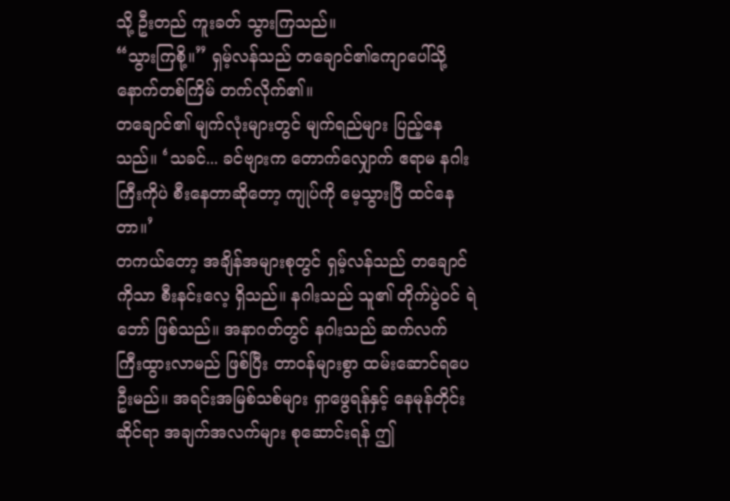သို့ ဦးတည် ကူးခတ် သွားကြသည်။
“သွားကြစို့။” ရှမ့်လန်သည် တချောင်၏ကျောပေါ်သို့ နောက်တစ်ကြိမ် တက်လိုက်၏။
တချောင်၏ မျက်လုံးများတွင် မျက်ရည်များ ပြည့်နေသည်။ ‘သခင်... ခင်ဗျားက တောက်လျှောက် ဧရာမ နဂါးကြီးကိုပဲ စီးနေတာဆိုတော့ ကျုပ်ကို မေ့သွားပြီ ထင်နေတာ။’
တကယ်တော့ အချိန်အများစုတွင် ရှမ့်လန်သည် တချောင်ကိုသာ စီးနင်းလေ့ ရှိသည်။ နဂါးသည် သူ၏ တိုက်ပွဲဝင် ရဲဘော် ဖြစ်သည်။ အနာဂတ်တွင် နဂါးသည် ဆက်လက် ကြီးထွားလာမည် ဖြစ်ပြီး တာဝန်များစွာ ထမ်းဆောင်ရပေဦးမည်။ အရင်းအမြစ်သစ်များ ရှာဖွေရန်နှင့် နေမုန်တိုင်းဆိုင်ရာ အချက်အလက်များ စုဆောင်းရန် ဤ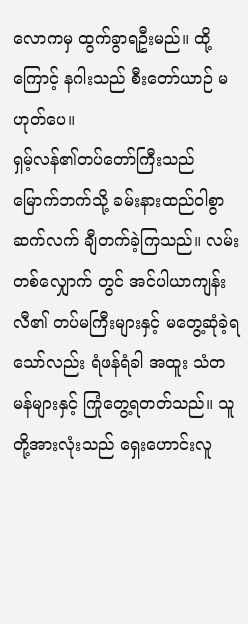လောကမှ ထွက်ခွာရဦးမည်။ ထို့ကြောင့် နဂါးသည် စီးတော်ယာဉ် မဟုတ်ပေ။
ရှမ့်လန်၏တပ်တော်ကြီးသည် မြောက်ဘက်သို့ ခမ်းနားထည်ဝါစွာ ဆက်လက် ချီတက်ခဲ့ကြသည်။ လမ်းတစ်လျှောက် တွင် အင်ပါယာကျန်းလီ၏ တပ်မကြီးများနှင့် မတွေ့ဆုံခဲ့ရသော်လည်း ရံဖန်ရံခါ အထူး သံတမန်များနှင့် ကြုံတွေ့ရတတ်သည်။ သူတို့အားလုံးသည် ရှေးဟောင်းလူ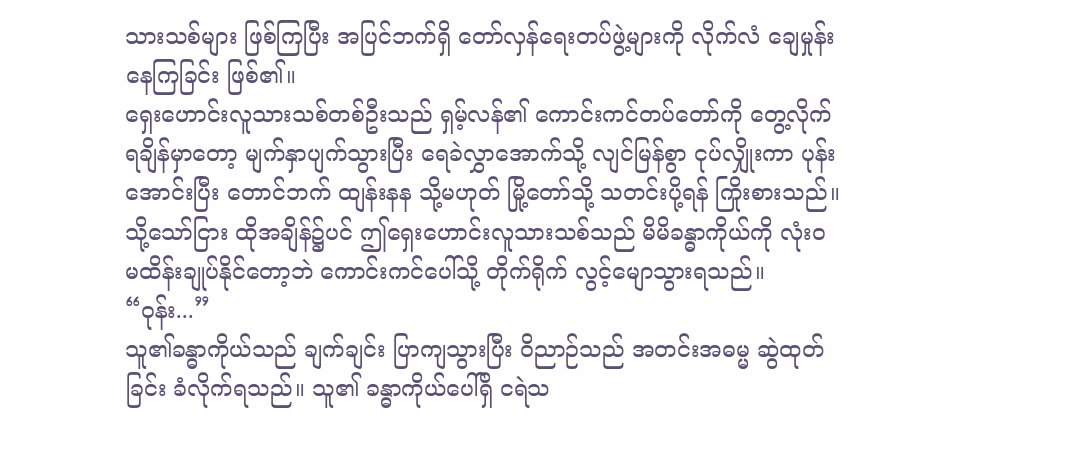သားသစ်များ ဖြစ်ကြပြီး အပြင်ဘက်ရှိ တော်လှန်ရေးတပ်ဖွဲ့များကို လိုက်လံ ချေမှုန်းနေကြခြင်း ဖြစ်၏။
ရှေးဟောင်းလူသားသစ်တစ်ဦးသည် ရှမ့်လန်၏ ကောင်းကင်တပ်တော်ကို တွေ့လိုက်ရချိန်မှာတော့ မျက်နှာပျက်သွားပြီး ရေခဲလွှာအောက်သို့ လျင်မြန်စွာ ငုပ်လျှိုးကာ ပုန်းအောင်းပြီး တောင်ဘက် ထျန်းနန သို့မဟုတ် မြို့တော်သို့ သတင်းပို့ရန် ကြိုးစားသည်။ သို့သော်ငြား ထိုအချိန်၌ပင် ဤရှေးဟောင်းလူသားသစ်သည် မိမိခန္ဓာကိုယ်ကို လုံးဝ မထိန်းချုပ်နိုင်တော့ဘဲ ကောင်းကင်ပေါ်သို့ တိုက်ရိုက် လွင့်မျောသွားရသည်။
“ဝုန်း...”
သူ၏ခန္ဓာကိုယ်သည် ချက်ချင်း ပြာကျသွားပြီး ဝိညာဉ်သည် အတင်းအဓမ္မ ဆွဲထုတ်ခြင်း ခံလိုက်ရသည်။ သူ၏ ခန္ဓာကိုယ်ပေါ်ရှိ ငရဲသ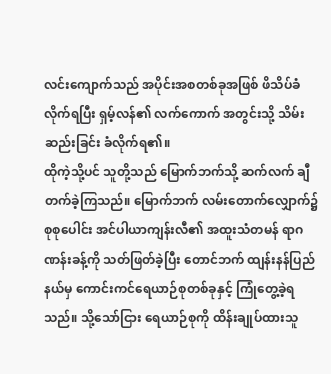လင်းကျောက်သည် အပိုင်းအစတစ်ခုအဖြစ် ဖိသိပ်ခံလိုက်ရပြီး ရှမ့်လန်၏ လက်ကောက် အတွင်းသို့ သိမ်းဆည်းခြင်း ခံလိုက်ရ၏။
ထိုကဲ့သို့ပင် သူတို့သည် မြောက်ဘက်သို့ ဆက်လက် ချီတက်ခဲ့ကြသည်။ မြောက်ဘက် လမ်းတောက်လျှောက်၌ စုစုပေါင်း အင်ပါယာကျန်းလီ၏ အထူးသံတမန် ရာဂဏန်းခန့်ကို သတ်ဖြတ်ခဲ့ပြီး တောင်ဘက် ထျန်းနန်ပြည်နယ်မှ ကောင်းကင်ရေယာဉ်စုတစ်ခုနှင့် ကြုံတွေ့ခဲ့ရသည်။ သို့သော်ငြား ရေယာဉ်စုကို ထိန်းချုပ်ထားသူ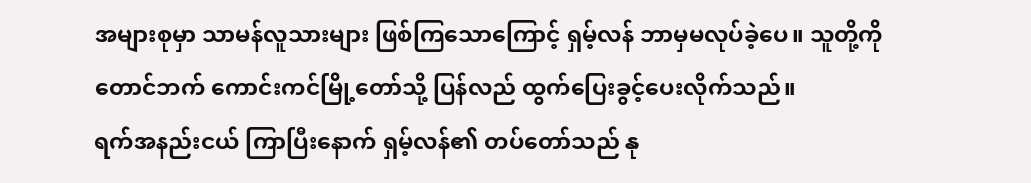အများစုမှာ သာမန်လူသားများ ဖြစ်ကြသောကြောင့် ရှမ့်လန် ဘာမှမလုပ်ခဲ့ပေ။ သူတို့ကို တောင်ဘက် ကောင်းကင်မြို့တော်သို့ ပြန်လည် ထွက်ပြေးခွင့်ပေးလိုက်သည်။
ရက်အနည်းငယ် ကြာပြီးနောက် ရှမ့်လန်၏ တပ်တော်သည် နု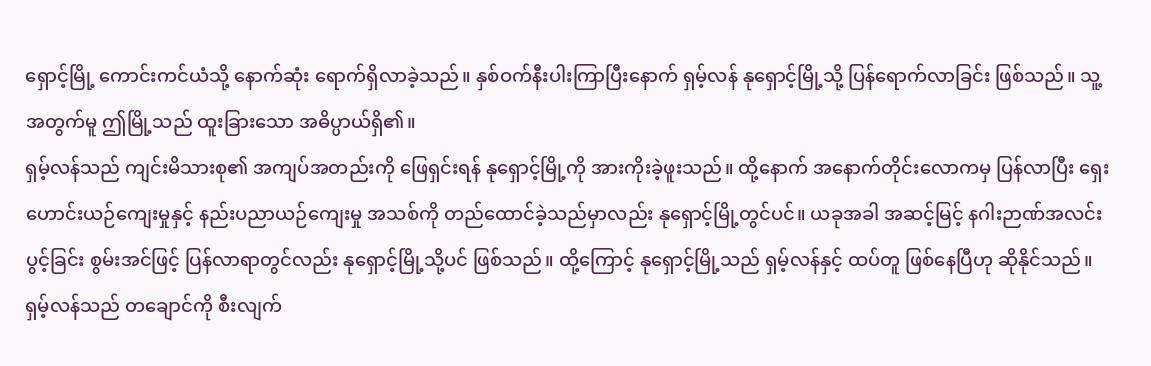ရှောင့်မြို့ ကောင်းကင်ယံသို့ နောက်ဆုံး ရောက်ရှိလာခဲ့သည်။ နှစ်ဝက်နီးပါးကြာပြီးနောက် ရှမ့်လန် နုရှောင့်မြို့သို့ ပြန်ရောက်လာခြင်း ဖြစ်သည်။ သူ့အတွက်မူ ဤမြို့သည် ထူးခြားသော အဓိပ္ပာယ်ရှိ၏။
ရှမ့်လန်သည် ကျင်းမိသားစု၏ အကျပ်အတည်းကို ဖြေရှင်းရန် နုရှောင့်မြို့ကို အားကိုးခဲ့ဖူးသည်။ ထို့နောက် အနောက်တိုင်းလောကမှ ပြန်လာပြီး ရှေးဟောင်းယဉ်ကျေးမှုနှင့် နည်းပညာယဉ်ကျေးမှု အသစ်ကို တည်ထောင်ခဲ့သည်မှာလည်း နုရှောင့်မြို့တွင်ပင်။ ယခုအခါ အဆင့်မြင့် နဂါးဉာဏ်အလင်းပွင့်ခြင်း စွမ်းအင်ဖြင့် ပြန်လာရာတွင်လည်း နုရှောင့်မြို့သို့ပင် ဖြစ်သည်။ ထို့ကြောင့် နုရှောင့်မြို့သည် ရှမ့်လန်နှင့် ထပ်တူ ဖြစ်နေပြီဟု ဆိုနိုင်သည်။
ရှမ့်လန်သည် တချောင်ကို စီးလျက်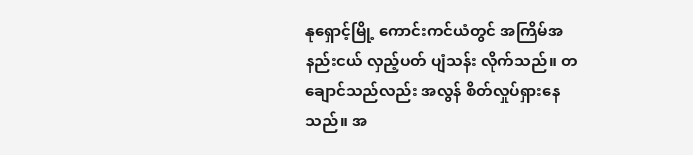နုရှောင့်မြို့ ကောင်းကင်ယံတွင် အကြိမ်အနည်းငယ် လှည့်ပတ် ပျံသန်း လိုက်သည်။ တချောင်သည်လည်း အလွန် စိတ်လှုပ်ရှားနေသည်။ အ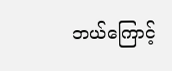ဘယ်ကြောင့်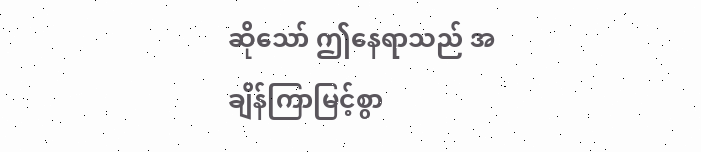ဆိုသော် ဤနေရာသည် အချိန်ကြာမြင့်စွာ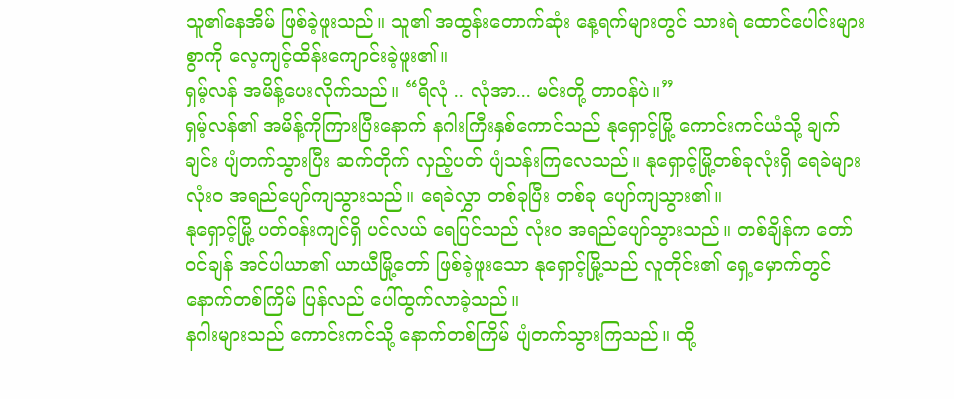သူ၏နေအိမ် ဖြစ်ခဲ့ဖူးသည်။ သူ၏ အထွန်းတောက်ဆုံး နေ့ရက်များတွင် သားရဲ ထောင်ပေါင်းများစွာကို လေ့ကျင့်ထိန်းကျောင်းခဲ့ဖူး၏။
ရှမ့်လန် အမိန့်ပေးလိုက်သည်။ “ရိလုံ .. လုံအာ... မင်းတို့ တာဝန်ပဲ။”
ရှမ့်လန်၏ အမိန့်ကိုကြားပြီးနောက် နဂါးကြီးနှစ်ကောင်သည် နုရှောင့်မြို့ ကောင်းကင်ယံသို့ ချက်ချင်း ပျံတက်သွားပြီး ဆက်တိုက် လှည့်ပတ် ပျံသန်းကြလေသည်။ နုရှောင့်မြို့တစ်ခုလုံးရှိ ရေခဲများ လုံးဝ အရည်ပျော်ကျသွားသည်။ ရေခဲလွှာ တစ်ခုပြီး တစ်ခု ပျော်ကျသွား၏။
နုရှောင့်မြို့ ပတ်ဝန်းကျင်ရှိ ပင်လယ် ရေပြင်သည် လုံးဝ အရည်ပျော်သွားသည်။ တစ်ချိန်က တော်ဝင်ချန် အင်ပါယာ၏ ယာယီမြို့တော် ဖြစ်ခဲ့ဖူးသော နုရှောင့်မြို့သည် လူတိုင်း၏ ရှေ့မှောက်တွင် နောက်တစ်ကြိမ် ပြန်လည် ပေါ်ထွက်လာခဲ့သည်။
နဂါးများသည် ကောင်းကင်သို့ နောက်တစ်ကြိမ် ပျံတက်သွားကြသည်။ ထို့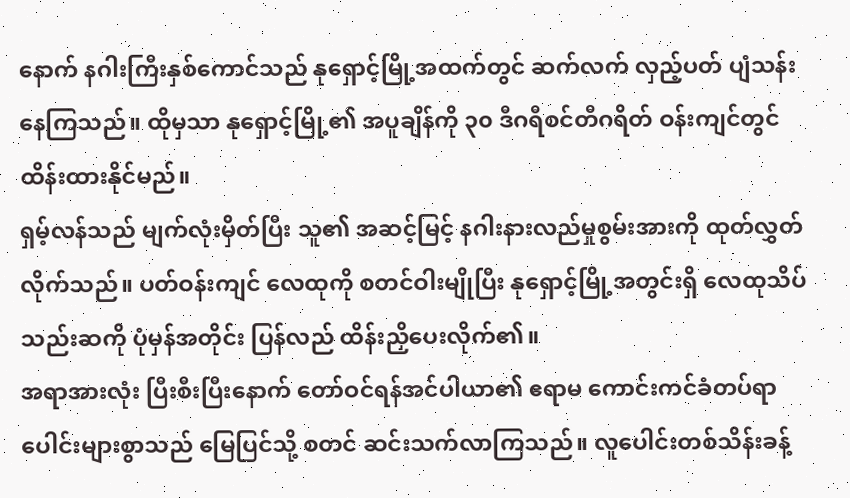နောက် နဂါးကြီးနှစ်ကောင်သည် နုရှောင့်မြို့အထက်တွင် ဆက်လက် လှည့်ပတ် ပျံသန်းနေကြသည်။ ထိုမှသာ နုရှောင့်မြို့၏ အပူချိန်ကို ၃၀ ဒီဂရီစင်တီဂရိတ် ဝန်းကျင်တွင် ထိန်းထားနိုင်မည်။
ရှမ့်လန်သည် မျက်လုံးမှိတ်ပြီး သူ၏ အဆင့်မြင့် နဂါးနားလည်မှုစွမ်းအားကို ထုတ်လွှတ်လိုက်သည်။ ပတ်ဝန်းကျင် လေထုကို စတင်ဝါးမျိုပြီး နုရှောင့်မြို့အတွင်းရှိ လေထုသိပ်သည်းဆကို ပုံမှန်အတိုင်း ပြန်လည် ထိန်းညှိပေးလိုက်၏။
အရာအားလုံး ပြီးစီးပြီးနောက် တော်ဝင်ရန်အင်ပါယာ၏ ဧရာမ ကောင်းကင်ခံတပ်ရာပေါင်းများစွာသည် မြေပြင်သို့ စတင် ဆင်းသက်လာကြသည်။ လူပေါင်းတစ်သိန်းခန့်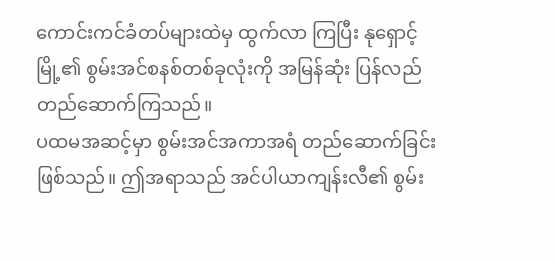ကောင်းကင်ခံတပ်များထဲမှ ထွက်လာ ကြပြီး နုရှောင့်မြို့၏ စွမ်းအင်စနစ်တစ်ခုလုံးကို အမြန်ဆုံး ပြန်လည် တည်ဆောက်ကြသည်။
ပထမအဆင့်မှာ စွမ်းအင်အကာအရံ တည်ဆောက်ခြင်း ဖြစ်သည်။ ဤအရာသည် အင်ပါယာကျန်းလီ၏ စွမ်း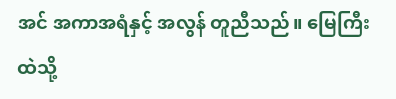အင် အကာအရံနှင့် အလွန် တူညီသည်။ မြေကြီးထဲသို့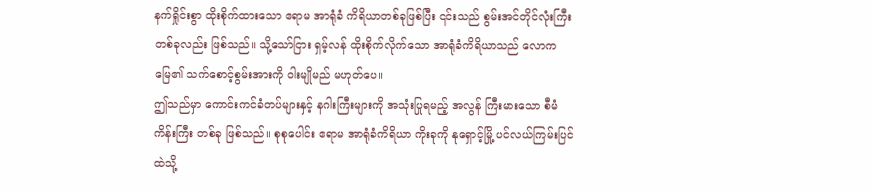နက်ရှိုင်းစွာ ထိုးစိုက်ထားသော ဧရာမ အာရုံခံ ကိရိယာတစ်ခုဖြစ်ပြီး ၎င်းသည် စွမ်းအင်တိုင်လုံးကြီးတစ်ခုလည်း ဖြစ်သည်။ သို့သော်ငြား ရှမ့်လန် ထိုးစိုက်လိုက်သော အာရုံခံကိရိယာသည် လောကမြေ၏ သက်စောင့်စွမ်းအားကို ဝါးမျိုမည် မဟုတ်ပေ။
ဤသည်မှာ ကောင်းကင်ခံတပ်များနှင့် နဂါးကြီးများကို အသုံးပြုရမည့် အလွန် ကြီးမားသော စီမံကိန်းကြီး တစ်ခု ဖြစ်သည်။ စုစုပေါင်း ဧရာမ အာရုံခံကိရိယာ ကိုးခုကို နုရှောင့်မြို့ ပင်လယ်ကြမ်းပြင်ထဲသို့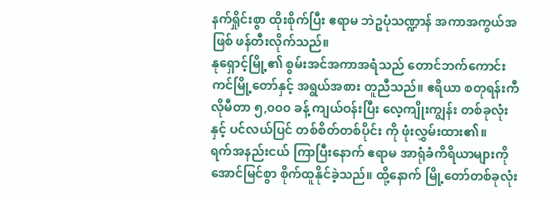နက်ရှိုင်းစွာ ထိုးစိုက်ပြီး ဧရာမ ဘဲဥပုံသဏ္ဍာန် အကာအကွယ်အဖြစ် ဖန်တီးလိုက်သည်။
နုရှောင့်မြို့၏ စွမ်းအင်အကာအရံသည် တောင်ဘက်ကောင်းကင်မြို့တော်နှင့် အရွယ်အစား တူညီသည်။ ဧရိယာ စတုရန်းကီလိုမီတာ ၅,၀၀၀ ခန့် ကျယ်ဝန်းပြီး လေ့ကျိုးကျွန်း တစ်ခုလုံးနှင့် ပင်လယ်ပြင် တစ်စိတ်တစ်ပိုင်း ကို ဖုံးလွှမ်းထား၏။
ရက်အနည်းငယ် ကြာပြီးနောက် ဧရာမ အာရုံခံကိရိယာများကို အောင်မြင်စွာ စိုက်ထူနိုင်ခဲ့သည်။ ထို့နောက် မြို့တော်တစ်ခုလုံး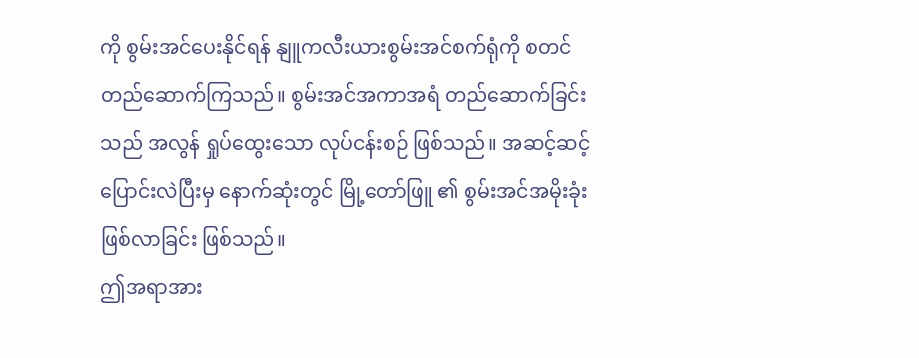ကို စွမ်းအင်ပေးနိုင်ရန် နျူကလီးယားစွမ်းအင်စက်ရုံကို စတင် တည်ဆောက်ကြသည်။ စွမ်းအင်အကာအရံ တည်ဆောက်ခြင်းသည် အလွန် ရှုပ်ထွေးသော လုပ်ငန်းစဉ် ဖြစ်သည်။ အဆင့်ဆင့် ပြောင်းလဲပြီးမှ နောက်ဆုံးတွင် မြို့တော်ဖြူ ၏ စွမ်းအင်အမိုးခုံး ဖြစ်လာခြင်း ဖြစ်သည်။
ဤအရာအား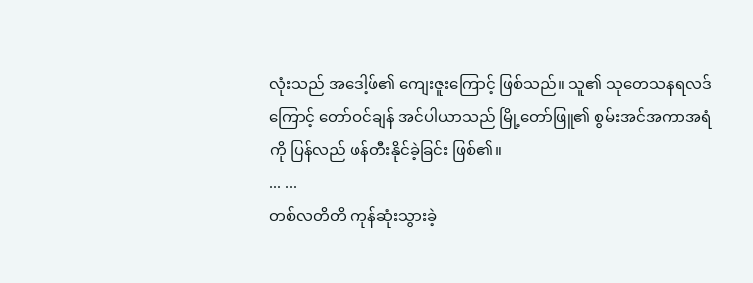လုံးသည် အဒေါ့ဖ်၏ ကျေးဇူးကြောင့် ဖြစ်သည်။ သူ၏ သုတေသနရလဒ်ကြောင့် တော်ဝင်ချန် အင်ပါယာသည် မြို့တော်ဖြူ၏ စွမ်းအင်အကာအရံကို ပြန်လည် ဖန်တီးနိုင်ခဲ့ခြင်း ဖြစ်၏။
... ...
တစ်လတိတိ ကုန်ဆုံးသွားခဲ့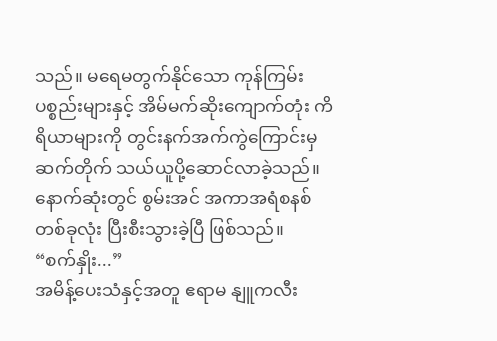သည်။ မရေမတွက်နိုင်သော ကုန်ကြမ်းပစ္စည်းများနှင့် အိမ်မက်ဆိုးကျောက်တုံး ကိရိယာများကို တွင်းနက်အက်ကွဲကြောင်းမှ ဆက်တိုက် သယ်ယူပို့ဆောင်လာခဲ့သည်။ နောက်ဆုံးတွင် စွမ်းအင် အကာအရံစနစ်တစ်ခုလုံး ပြီးစီးသွားခဲ့ပြီ ဖြစ်သည်။
“စက်နှိုး...”
အမိန့်ပေးသံနှင့်အတူ ဧရာမ နျူကလီး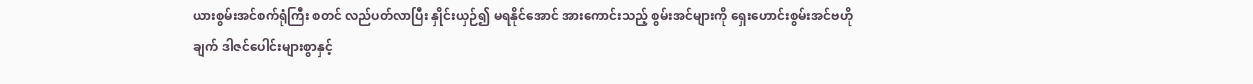ယားစွမ်းအင်စက်ရုံကြီး စတင် လည်ပတ်လာပြီး နှိုင်းယှဉ်၍ မရနိုင်အောင် အားကောင်းသည့် စွမ်းအင်များကို ရှေးဟောင်းစွမ်းအင်ဗဟိုချက် ဒါဇင်ပေါင်းများစွာနှင့်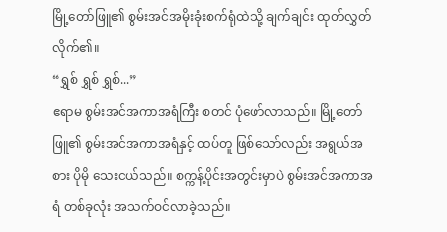မြို့တော်ဖြူ၏ စွမ်းအင်အမိုးခုံးစက်ရုံထဲသို့ ချက်ချင်း ထုတ်လွှတ်လိုက်၏။
“ရွှစ် ရွှစ် ရွှစ်...”
ဧရာမ စွမ်းအင်အကာအရံကြီး စတင် ပုံဖော်လာသည်။ မြို့တော်ဖြူ၏ စွမ်းအင်အကာအရံနှင့် ထပ်တူ ဖြစ်သော်လည်း အရွယ်အစား ပိုမို သေးငယ်သည်။ စက္ကန့်ပိုင်းအတွင်းမှာပဲ စွမ်းအင်အကာအရံ တစ်ခုလုံး အသက်ဝင်လာခဲ့သည်။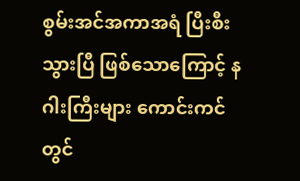စွမ်းအင်အကာအရံ ပြီးစီးသွားပြီ ဖြစ်သောကြောင့် နဂါးကြီးများ ကောင်းကင်တွင်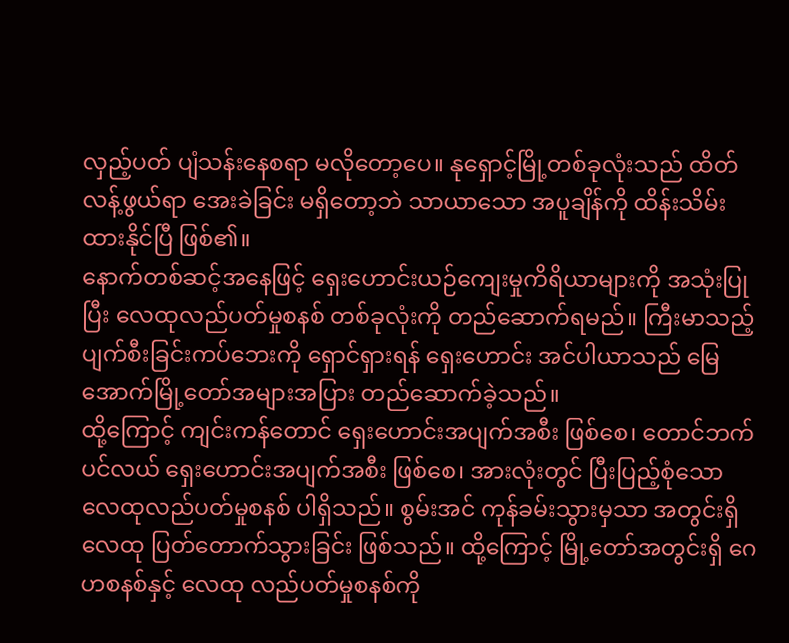လှည့်ပတ် ပျံသန်းနေစရာ မလိုတော့ပေ။ နုရှောင့်မြို့တစ်ခုလုံးသည် ထိတ်လန့်ဖွယ်ရာ အေးခဲခြင်း မရှိတော့ဘဲ သာယာသော အပူချိန်ကို ထိန်းသိမ်းထားနိုင်ပြီ ဖြစ်၏။
နောက်တစ်ဆင့်အနေဖြင့် ရှေးဟောင်းယဉ်ကျေးမှုကိရိယာများကို အသုံးပြုပြီး လေထုလည်ပတ်မှုစနစ် တစ်ခုလုံးကို တည်ဆောက်ရမည်။ ကြီးမာသည့် ပျက်စီးခြင်းကပ်ဘေးကို ရှောင်ရှားရန် ရှေးဟောင်း အင်ပါယာသည် မြေအောက်မြို့တော်အများအပြား တည်ဆောက်ခဲ့သည်။
ထို့ကြောင့် ကျင်းကန်တောင် ရှေးဟောင်းအပျက်အစီး ဖြစ်စေ၊ တောင်ဘက်ပင်လယ် ရှေးဟောင်းအပျက်အစီး ဖြစ်စေ၊ အားလုံးတွင် ပြီးပြည့်စုံသော လေထုလည်ပတ်မှုစနစ် ပါရှိသည်။ စွမ်းအင် ကုန်ခမ်းသွားမှသာ အတွင်းရှိ လေထု ပြတ်တောက်သွားခြင်း ဖြစ်သည်။ ထို့ကြောင့် မြို့တော်အတွင်းရှိ ဂေဟစနစ်နှင့် လေထု လည်ပတ်မှုစနစ်ကို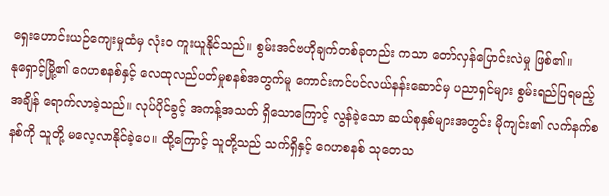ရှေးဟောင်းယဉ်ကျေးမှုထံမှ လုံးဝ ကူးယူနိုင်သည်။ စွမ်းအင်ဗဟိုချက်တစ်ခုတည်း ကသာ တော်လှန်ပြောင်းလဲမှု ဖြစ်၏။
နုရှောင့်မြို့၏ ဂေဟစနစ်နှင့် လေထုလည်ပတ်မှုစနစ်အတွက်မူ ကောင်းကင်ပင်လယ်နန်းဆောင်မှ ပညာရှင်များ စွမ်းရည်ပြရမည့်အချိန် ရောက်လာခဲ့သည်။ လုပ်ပိုင်ခွင့် အကန့်အသတ် ရှိသောကြောင့် လွန်ခဲ့သော ဆယ်စုနှစ်များအတွင်း မိုကျင်း၏ လက်နက်စနစ်ကို သူတို့ မလေ့လာနိုင်ခဲ့ပေ။ ထို့ကြောင့် သူတို့သည် သက်ရှိနှင့် ဂေဟစနစ် သုတေသ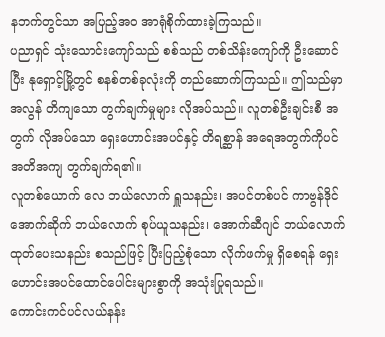နဘက်တွင်သာ အပြည့်အဝ အာရုံစိုက်ထားခဲ့ကြသည်။
ပညာရှင် သုံးသောင်းကျော်သည် စစ်သည် တစ်သိန်းကျော်ကို ဦးဆောင်ပြီး နုရှောင့်မြို့တွင် စနစ်တစ်ခုလုံးကို တည်ဆောက်ကြသည်။ ဤသည်မှာ အလွန် တိကျသော တွက်ချက်မှုများ လိုအပ်သည်။ လူတစ်ဦးချင်းစီ အတွက် လိုအပ်သော ရှေးဟောင်းအပင်နှင့် တိရစ္ဆာန် အရေအတွက်ကိုပင် အတိအကျ တွက်ချက်ရ၏။
လူတစ်ယောက် လေ ဘယ်လောက် ရှူသနည်း၊ အပင်တစ်ပင် ကာဗွန်ဒိုင်အောက်ဆိုက် ဘယ်လောက် စုပ်ယူသနည်း၊ အောက်ဆီဂျင် ဘယ်လောက် ထုတ်ပေးသနည်း စသည်ဖြင့် ပြီးပြည့်စုံသော လိုက်ဖက်မှု ရှိစေရန် ရှေးဟောင်းအပင်ထောင်ပေါင်းများစွာကို အသုံးပြုရသည်။
ကောင်းကင်ပင်လယ်နန်း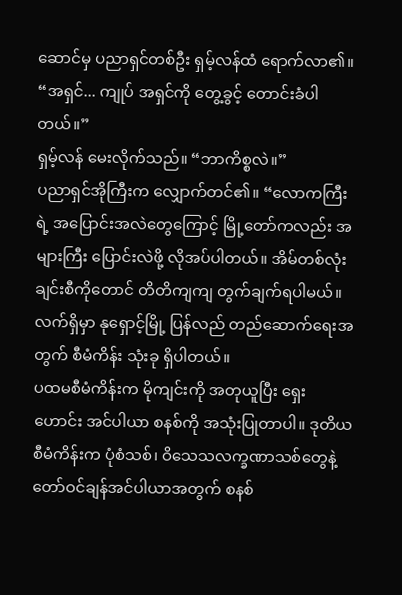ဆောင်မှ ပညာရှင်တစ်ဦး ရှမ့်လန်ထံ ရောက်လာ၏။ “အရှင်... ကျုပ် အရှင်ကို တွေ့ခွင့် တောင်းခံပါတယ်။”
ရှမ့်လန် မေးလိုက်သည်။ “ဘာကိစ္စလဲ။”
ပညာရှင်အိုကြီးက လျှောက်တင်၏။ “လောကကြီးရဲ့ အပြောင်းအလဲတွေကြောင့် မြို့တော်ကလည်း အများကြီး ပြောင်းလဲဖို့ လိုအပ်ပါတယ်။ အိမ်တစ်လုံးချင်းစီကိုတောင် တိတိကျကျ တွက်ချက်ရပါမယ်။ လက်ရှိမှာ နုရှောင့်မြို့ ပြန်လည် တည်ဆောက်ရေးအတွက် စီမံကိန်း သုံးခု ရှိပါတယ်။
ပထမစီမံကိန်းက မိုကျင်းကို အတုယူပြီး ရှေးဟောင်း အင်ပါယာ စနစ်ကို အသုံးပြုတာပါ။ ဒုတိယ စီမံကိန်းက ပုံစံသစ်၊ ဝိသေသလက္ခဏာသစ်တွေနဲ့ တော်ဝင်ချန်အင်ပါယာအတွက် စနစ်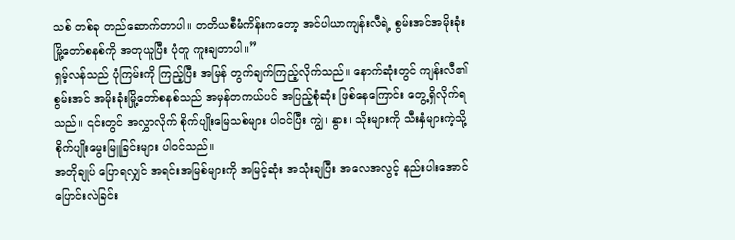သစ် တစ်ခု တည်ဆောက်တာပါ။ တတိယစီမံကိန်းကတော့ အင်ပါယာကျန်းလီရဲ့ စွမ်းအင်အမိုးခုံး မြို့တော်စနစ်ကို အတုယူပြီး ပုံတူ ကူးချတာပါ။”
ရှမ့်လန်သည် ပုံကြမ်းကို ကြည့်ပြီး အမြန် တွက်ချက်ကြည့်လိုက်သည်။ နောက်ဆုံးတွင် ကျန်းလီ၏ စွမ်းအင် အမိုးခုံးမြို့တော်စနစ်သည် အမှန်တကယ်ပင် အပြည့်စုံဆုံး ဖြစ်နေကြောင်း တွေ့ရှိလိုက်ရသည်။ ၎င်းတွင် အလွှာလိုက် စိုက်ပျိုးမြေသစ်များ ပါဝင်ပြီး ကျွဲ၊ နွား၊ သိုးများကို သီးနှံများကဲ့သို့ စိုက်ပျိုးမွေးမြူခြင်းများ ပါဝင်သည်။
အတိုချုပ် ပြောရလျှင် အရင်းအမြစ်များကို အမြင့်ဆုံး အသုံးချပြီး အလေအလွင့် နည်းပါးအောင် ပြောင်းလဲခြင်း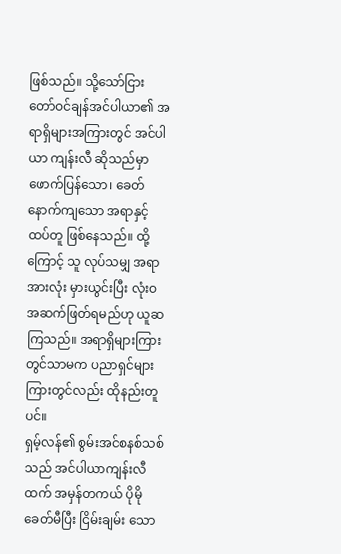ဖြစ်သည်။ သို့သော်ငြား တော်ဝင်ချန်အင်ပါယာ၏ အရာရှိများအကြားတွင် အင်ပါယာ ကျန်းလီ ဆိုသည်မှာ ဖောက်ပြန်သော၊ ခေတ်နောက်ကျသော အရာနှင့် ထပ်တူ ဖြစ်နေသည်။ ထို့ကြောင့် သူ လုပ်သမျှ အရာအားလုံး မှားယွင်းပြီး လုံးဝ အဆက်ဖြတ်ရမည်ဟု ယူဆကြသည်။ အရာရှိများကြားတွင်သာမက ပညာရှင်များ ကြားတွင်လည်း ထိုနည်းတူပင်။
ရှမ့်လန်၏ စွမ်းအင်စနစ်သစ်သည် အင်ပါယာကျန်းလီထက် အမှန်တကယ် ပိုမို ခေတ်မီပြီး ငြိမ်းချမ်း သော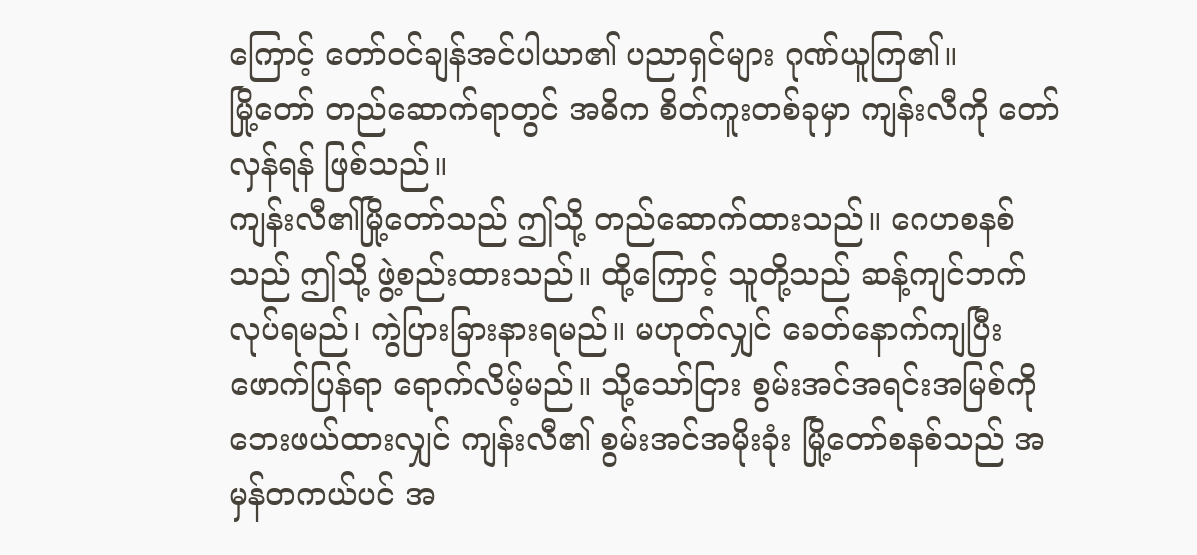ကြောင့် တော်ဝင်ချန်အင်ပါယာ၏ ပညာရှင်များ ဂုဏ်ယူကြ၏။
မြို့တော် တည်ဆောက်ရာတွင် အဓိက စိတ်ကူးတစ်ခုမှာ ကျန်းလီကို တော်လှန်ရန် ဖြစ်သည်။
ကျန်းလီ၏မြို့တော်သည် ဤသို့ တည်ဆောက်ထားသည်။ ဂေဟစနစ်သည် ဤသို့ ဖွဲ့စည်းထားသည်။ ထို့ကြောင့် သူတို့သည် ဆန့်ကျင်ဘက် လုပ်ရမည်၊ ကွဲပြားခြားနားရမည်။ မဟုတ်လျှင် ခေတ်နောက်ကျပြီး ဖောက်ပြန်ရာ ရောက်လိမ့်မည်။ သို့သော်ငြား စွမ်းအင်အရင်းအမြစ်ကို ဘေးဖယ်ထားလျှင် ကျန်းလီ၏ စွမ်းအင်အမိုးခုံး မြို့တော်စနစ်သည် အမှန်တကယ်ပင် အ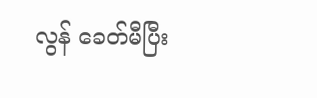လွန် ခေတ်မီပြီး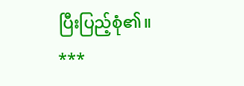ပြီးပြည့်စုံ၏။
***